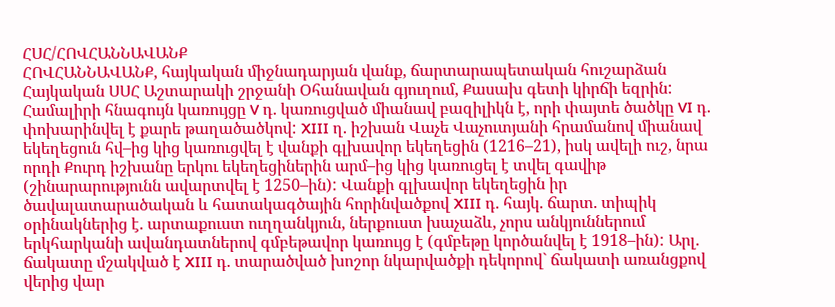ՀՍՀ/ՀՈՎՀԱՆՆԱՎԱՆՔ
ՀՈՎՀԱՆՆԱՎԱՆՔ, հայկական միջնադարյան վանք, ճարտարապետական հուշարձան Հայկական ՍՍՀ Աշտարակի շրջանի Օհանավան գյուղում, Քասախ գետի կիրճի եզրին: Համալիրի հնագույն կառույցը V դ. կառուցված միանավ բազիլիկն է, որի փայտե ծածկը VI դ. փոխարինվել է քարե թաղածածկով: XIII ղ. իշխան Վաչե Վաչուտյանի հրամանով միանավ եկեղեցուն հվ–ից կից կառուցվել է վանքի գլխավոր եկեղեցին (1216–21), իսկ ավելի ուշ, նրա որդի Քուրդ իշխանը երկու եկեղեցիներին արմ–ից կից կառուցել է տվել գավիթ (շինարարությունն ավարտվել է 1250–ին): Վանքի գլխավոր եկեղեցին իր ծավալատարածական և հատակագծային հորինվածքով XIII դ. հայկ. ճարտ. տիպիկ օրինակներից է. արտաքուստ ուղղանկյուն, ներքուստ խաչաձև, չորս անկյուններում երկհարկանի ավանդատներով գմբեթավոր կառույց է (գմբեթը կործանվել է 1918–ին): Արլ. ճակատը մշակված է XIII դ. տարածված խոշոր նկարվածքի դեկորով` ճակատի առանցքով վերից վար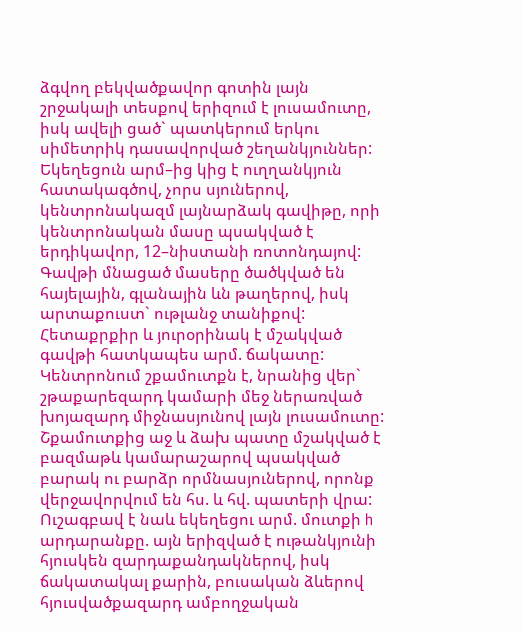ձգվող բեկվածքավոր գոտին լայն շրջակալի տեսքով երիզում է լուսամուտը, իսկ ավելի ցած` պատկերում երկու սիմետրիկ դասավորված շեղանկյուններ: Եկեղեցուն արմ–ից կից է ուղղանկյուն հատակագծով, չորս սյուներով, կենտրոնակազմ լայնարձակ գավիթը, որի կենտրոնական մասը պսակված է երդիկավոր, 12–նիստանի ռոտոնդայով: Գավթի մնացած մասերը ծածկված են հայելային, գլանային ևն թաղերով, իսկ արտաքուստ` ութլանջ տանիքով: Հետաքրքիր և յուրօրինակ է մշակված գավթի հատկապես արմ. ճակատը: Կենտրոնում շքամուտքն է, նրանից վեր` շթաքարեզարդ կամարի մեջ ներառված խոյազարդ միջնասյունով լայն լուսամուտը: Շքամուտքից աջ և ձախ պատը մշակված է բազմաթև կամարաշարով պսակված բարակ ու բարձր որմնասյուներով, որոնք վերջավորվում են հս. և հվ. պատերի վրա: Ուշագբավ է նաև եկեղեցու արմ. մուտքի h արդարանքը. այն երիզված է ութանկյունի հյուսկեն զարդաքանդակներով, իսկ ճակատակալ քարին, բուսական ձևերով հյուսվածքազարդ ամբողջական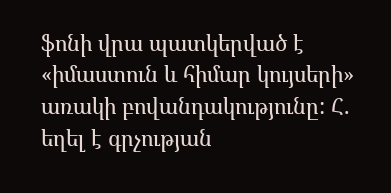ֆոնի վրա պատկերված է «իմաստուն և հիմար կույսերի» առակի բովանդակությունը: Հ. եղել է գրչության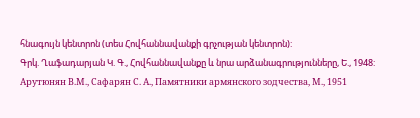հնագույն կենտրոն (տես Հովհաննավանքի գրչության կենտրոն):
Գրկ. Ղաֆադարյան Կ. Գ., Հովհաննավանքը և նրա արձանագրությունները, Ե., 1948: Арутюнян В.М., Сафарян С. А., Памятники армянского зодчества, М., 1951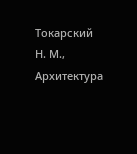Токарский Н. М., Архитектура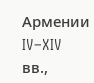Армении IV–XIV вв.,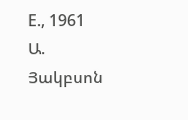Е., 1961
Ա. Յակբսոն